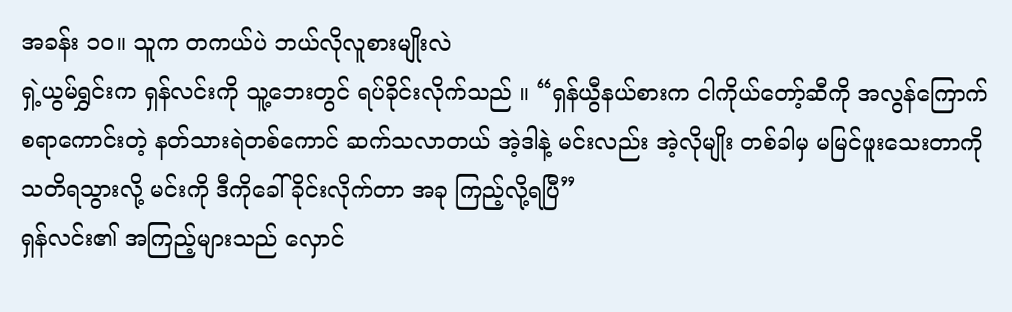အခန်း ၁၀။ သူက တကယ်ပဲ ဘယ်လိုလူစားမျိုးလဲ
ရှဲ့ယွမ်ရွှင်းက ရှန်လင်းကို သူ့ဘေးတွင် ရပ်ခိုင်းလိုက်သည် ။ “ရှန်ယွီနယ်စားက ငါကိုယ်တော့်ဆီကို အလွန်ကြောက်စရာကောင်းတဲ့ နတ်သားရဲတစ်ကောင် ဆက်သလာတယ် အဲ့ဒါနဲ့ မင်းလည်း အဲ့လိုမျိုး တစ်ခါမှ မမြင်ဖူးသေးတာကို သတိရသွားလို့ မင်းကို ဒီကိုခေါ်ခိုင်းလိုက်တာ အခု ကြည့်လို့ရပြီ”
ရှန်လင်း၏ အကြည့်များသည် လှောင်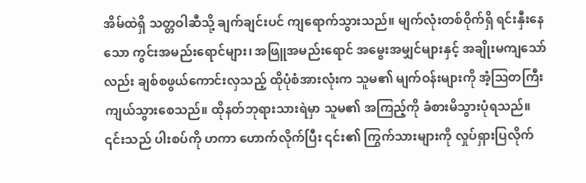အိမ်ထဲရှိ သတ္တဝါဆီသို့ ချက်ချင်းပင် ကျရောက်သွားသည်။ မျက်လုံးတစ်ဝိုက်ရှိ ရင်းနှီးနေသော ကွင်းအမည်းရောင်များ၊ အဖြူအမည်းရောင် အမွေးအမျှင်များနှင့် အချိုးမကျသော်လည်း ချစ်စဖွယ်ကောင်းလှသည့် ထိုပုံစံအားလုံးက သူမ၏ မျက်ဝန်းများကို အံ့ဩတကြီး ကျယ်သွားစေသည်။ ထိုနတ်ဘုရားသားရဲမှာ သူမ၏ အကြည့်ကို ခံစားမိသွားပုံရသည်။ ၎င်းသည် ပါးစပ်ကို ဟကာ ဟောက်လိုက်ပြီး ၎င်း၏ ကြွက်သားများကို လှုပ်ရှားပြလိုက်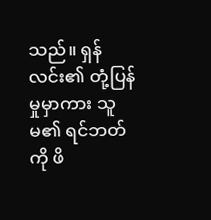သည်။ ရှန်လင်း၏ တုံ့ပြန်မှုမှာကား သူမ၏ ရင်ဘတ်ကို ဖိ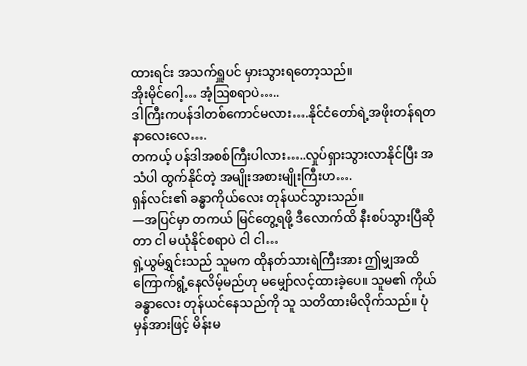ထားရင်း အသက်ရှူပင် မှားသွားရတော့သည်။
အိုးမိုင်ဂေါ့… အံ့ဩစရာပဲ…..
ဒါကြီးကပန်ဒါတစ်ကောင်မလား….နိုင်ငံတော်ရဲ့အဖိုးတန်ရတနာလေးလေ….
တကယ့် ပန်ဒါအစစ်ကြီးပါလား…..လှုပ်ရှားသွားလာနိုင်ပြီး အသံပါ ထွက်နိုင်တဲ့ အမျိုးအစားမျိုးကြီးဟ….
ရှန်လင်း၏ ခန္ဓာကိုယ်လေး တုန်ယင်သွားသည်။
—အပြင်မှာ တကယ် မြင်တွေ့ရဖို့ ဒီလောက်ထိ နီးစပ်သွားပြီဆိုတာ ငါ မယုံနိုင်စရာပဲ ငါ ငါ…
ရှဲ့ယွမ်ရွှင်းသည် သူမက ထိုနတ်သားရဲကြီးအား ဤမျှအထိ ကြောက်ရွံ့နေလိမ့်မည်ဟု မမျှော်လင့်ထားခဲ့ပေ။ သူမ၏ ကိုယ်ခန္ဓာလေး တုန်ယင်နေသည်ကို သူ သတိထားမိလိုက်သည်။ ပုံမှန်အားဖြင့် မိန်းမ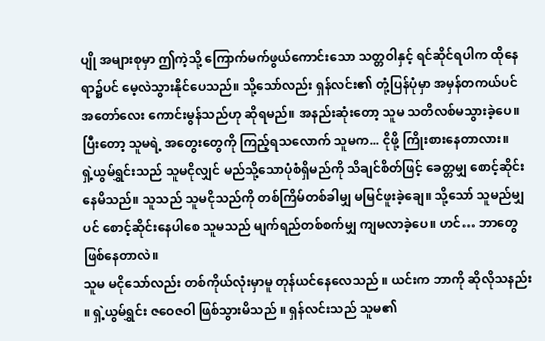ပျို အများစုမှာ ဤကဲ့သို့ ကြောက်မက်ဖွယ်ကောင်းသော သတ္တဝါနှင့် ရင်ဆိုင်ရပါက ထိုနေရာ၌ပင် မေ့လဲသွားနိုင်ပေသည်။ သို့သော်လည်း ရှန်လင်း၏ တုံ့ပြန်ပုံမှာ အမှန်တကယ်ပင် အတော်လေး ကောင်းမွန်သည်ဟု ဆိုရမည်။ အနည်းဆုံးတော့ သူမ သတိလစ်မသွားခဲ့ပေ။
ပြီးတော့ သူမရဲ့ အတွေးတွေကို ကြည့်ရသလောက် သူမက... ငိုဖို့ ကြိုးစားနေတာလား။
ရှဲ့ယွမ်ရွှင်းသည် သူမငိုလျှင် မည်သို့သောပုံစံရှိမည်ကို သိချင်စိတ်ဖြင့် ခေတ္တမျှ စောင့်ဆိုင်းနေမိသည်။ သူသည် သူမငိုသည်ကို တစ်ကြိမ်တစ်ခါမျှ မမြင်ဖူးခဲ့ချေ။ သို့သော် သူမည်မျှပင် စောင့်ဆိုင်းနေပါစေ သူမသည် မျက်ရည်တစ်စက်မျှ ကျမလာခဲ့ပေ။ ဟင်… ဘာတွေဖြစ်နေတာလဲ။
သူမ မငိုသော်လည်း တစ်ကိုယ်လုံးမှာမူ တုန်ယင်နေလေသည် ။ ယင်းက ဘာကို ဆိုလိုသနည်း ။ ရှဲ့ယွမ်ရွှင်း ဇဝေဇဝါ ဖြစ်သွားမိသည် ။ ရှန်လင်းသည် သူမ၏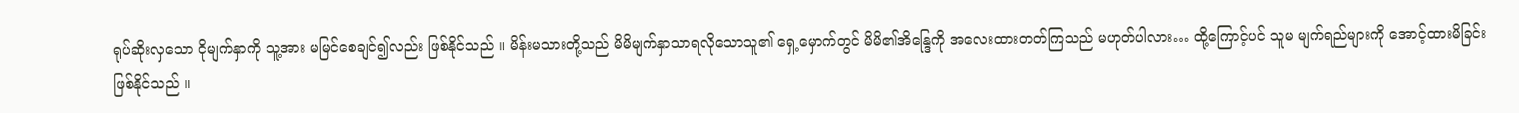ရုပ်ဆိုးလှသော ငိုမျက်နှာကို သူ့အား မမြင်စေချင်၍လည်း ဖြစ်နိုင်သည် ။ မိန်းမသားတို့သည် မိမိမျက်နှာသာရလိုသောသူ၏ ရှေ့မှောက်တွင် မိမိ၏အိန္ဒြေကို အလေးထားတတ်ကြသည် မဟုတ်ပါလား… ထို့ကြောင့်ပင် သူမ မျက်ရည်များကို အောင့်ထားမိခြင်း ဖြစ်နိုင်သည် ။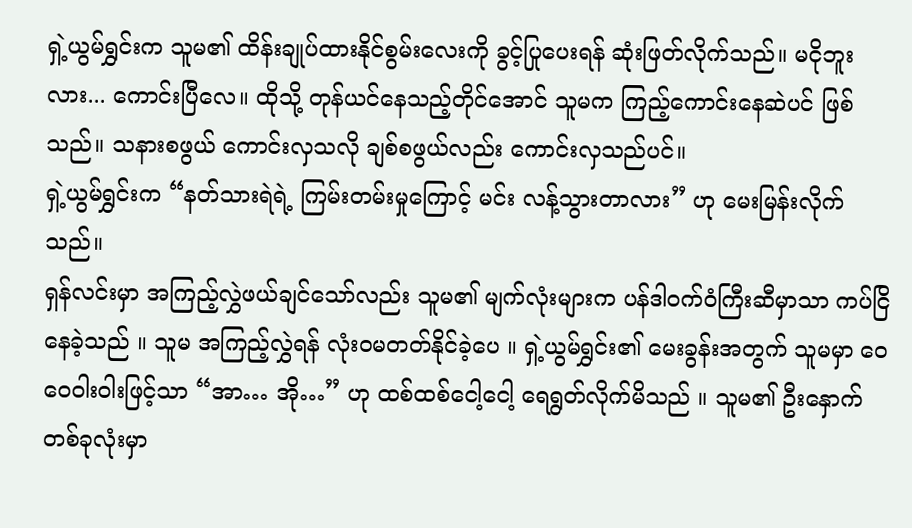ရှဲ့ယွမ်ရွှင်းက သူမ၏ ထိန်းချုပ်ထားနိုင်စွမ်းလေးကို ခွင့်ပြုပေးရန် ဆုံးဖြတ်လိုက်သည်။ မငိုဘူးလား... ကောင်းပြီလေ။ ထိုသို့ တုန်ယင်နေသည့်တိုင်အောင် သူမက ကြည့်ကောင်းနေဆဲပင် ဖြစ်သည်။ သနားစဖွယ် ကောင်းလှသလို ချစ်စဖွယ်လည်း ကောင်းလှသည်ပင်။
ရှဲ့ယွမ်ရွှင်းက “နတ်သားရဲရဲ့ ကြမ်းတမ်းမှုကြောင့် မင်း လန့်သွားတာလား” ဟု မေးမြန်းလိုက်သည်။
ရှန်လင်းမှာ အကြည့်လွှဲဖယ်ချင်သော်လည်း သူမ၏ မျက်လုံးများက ပန်ဒါဝက်ဝံကြီးဆီမှာသာ ကပ်ငြိနေခဲ့သည် ။ သူမ အကြည့်လွှဲရန် လုံးဝမတတ်နိုင်ခဲ့ပေ ။ ရှဲ့ယွမ်ရွှင်း၏ မေးခွန်းအတွက် သူမမှာ ဝေဝေဝါးဝါးဖြင့်သာ “အာ… အို…” ဟု ထစ်ထစ်ငေါ့ငေါ့ ရေရွတ်လိုက်မိသည် ။ သူမ၏ ဦးနှောက်တစ်ခုလုံးမှာ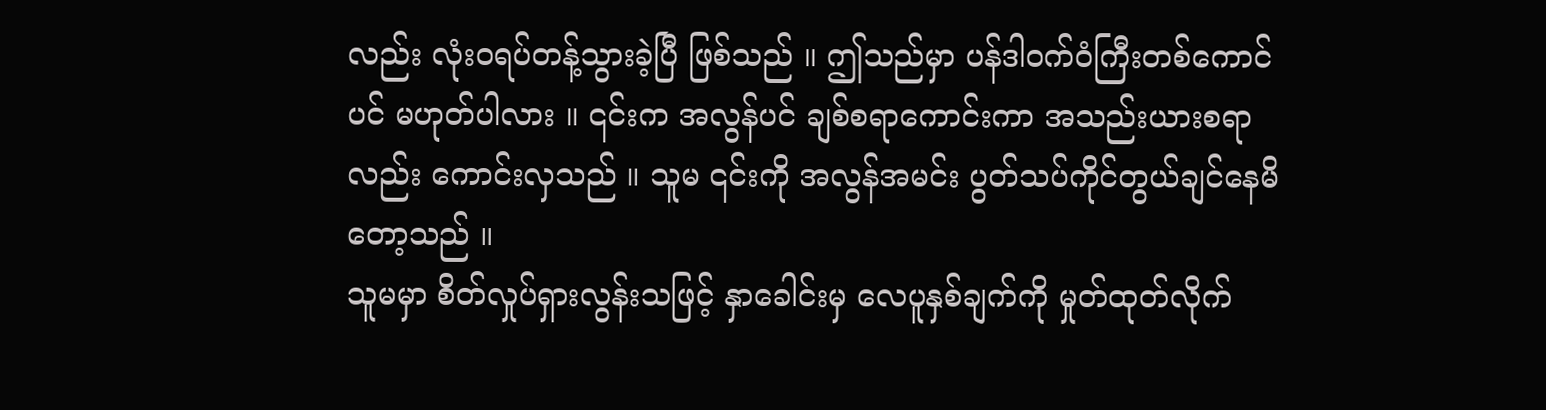လည်း လုံးဝရပ်တန့်သွားခဲ့ပြီ ဖြစ်သည် ။ ဤသည်မှာ ပန်ဒါဝက်ဝံကြီးတစ်ကောင်ပင် မဟုတ်ပါလား ။ ၎င်းက အလွန်ပင် ချစ်စရာကောင်းကာ အသည်းယားစရာလည်း ကောင်းလှသည် ။ သူမ ၎င်းကို အလွန်အမင်း ပွတ်သပ်ကိုင်တွယ်ချင်နေမိတော့သည် ။
သူမမှာ စိတ်လှုပ်ရှားလွန်းသဖြင့် နှာခေါင်းမှ လေပူနှစ်ချက်ကို မှုတ်ထုတ်လိုက်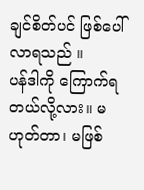ချင်စိတ်ပင် ဖြစ်ပေါ်လာရသည် ။
ပန်ဒါကို ကြောက်ရတယ်လို့လား။ မဟုတ်တာ၊ မဖြစ်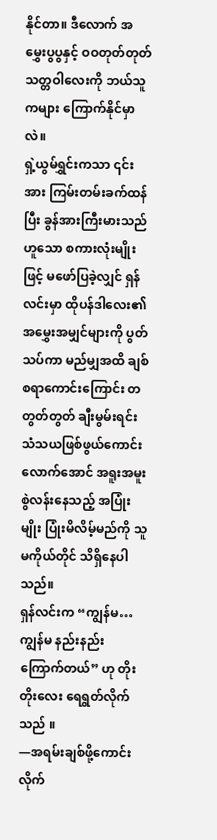နိုင်တာ။ ဒီလောက် အမွှေးပွပွနှင့် ဝဝတုတ်တုတ် သတ္တဝါလေးကို ဘယ်သူကများ ကြောက်နိုင်မှာလဲ။
ရှဲ့ယွမ်ရွှင်းကသာ ၎င်းအား ကြမ်းတမ်းခက်ထန်ပြီး ခွန်အားကြီးမားသည်ဟူသော စကားလုံးမျိုးဖြင့် မဖော်ပြခဲ့လျှင် ရှန်လင်းမှာ ထိုပန်ဒါလေး၏ အမွှေးအမျှင်များကို ပွတ်သပ်ကာ မည်မျှအထိ ချစ်စရာကောင်းကြောင်း တတွတ်တွတ် ချီးမွမ်းရင်း သံသယဖြစ်ဖွယ်ကောင်းလောက်အောင် အရူးအမူးစွဲလန်းနေသည့် အပြုံးမျိုး ပြုံးမိလိမ့်မည်ကို သူမကိုယ်တိုင် သိရှိနေပါသည်။
ရှန်လင်းက “ကျွန်မ… ကျွန်မ နည်းနည်း ကြောက်တယ်” ဟု တိုးတိုးလေး ရေရွတ်လိုက်သည် ။
—အရမ်းချစ်ဖို့ကောင်းလိုက်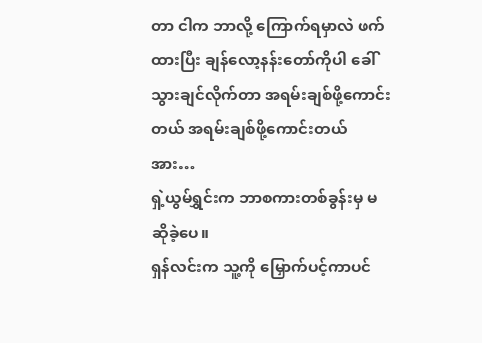တာ ငါက ဘာလို့ ကြောက်ရမှာလဲ ဖက်ထားပြီး ချန်လော့နန်းတော်ကိုပါ ခေါ်သွားချင်လိုက်တာ အရမ်းချစ်ဖို့ကောင်းတယ် အရမ်းချစ်ဖို့ကောင်းတယ် အား…
ရှဲ့ယွမ်ရွှင်းက ဘာစကားတစ်ခွန်းမှ မဆိုခဲ့ပေ။
ရှန်လင်းက သူ့ကို မြှောက်ပင့်ကာပင်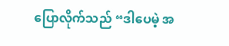ပြောလိုက်သည် “ဒါပေမဲ့ အ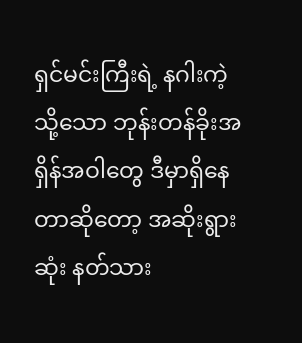ရှင်မင်းကြီးရဲ့ နဂါးကဲ့သို့သော ဘုန်းတန်ခိုးအရှိန်အဝါတွေ ဒီမှာရှိနေတာဆိုတော့ အဆိုးရွားဆုံး နတ်သား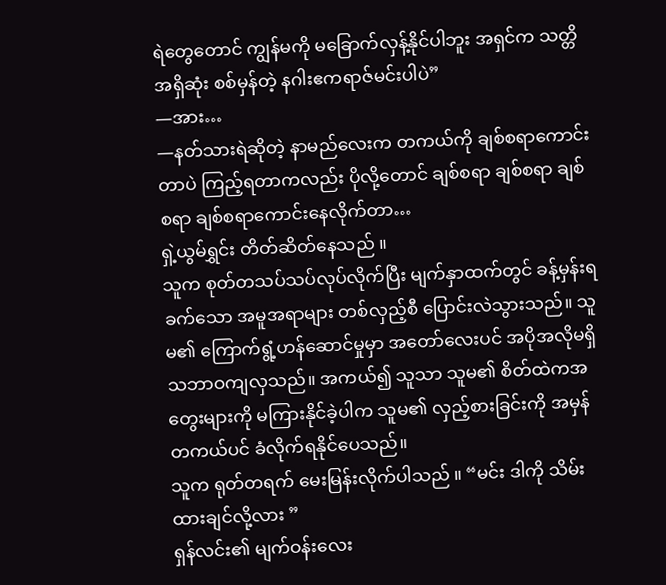ရဲတွေတောင် ကျွန်မကို မခြောက်လှန့်နိုင်ပါဘူး အရှင်က သတ္တိအရှိဆုံး စစ်မှန်တဲ့ နဂါးဧကရာဇ်မင်းပါပဲ”
—အား…
—နတ်သားရဲဆိုတဲ့ နာမည်လေးက တကယ်ကို ချစ်စရာကောင်းတာပဲ ကြည့်ရတာကလည်း ပိုလို့တောင် ချစ်စရာ ချစ်စရာ ချစ်စရာ ချစ်စရာကောင်းနေလိုက်တာ…
ရှဲ့ယွမ်ရွှင်း တိတ်ဆိတ်နေသည် ။
သူက စုတ်တသပ်သပ်လုပ်လိုက်ပြီး မျက်နှာထက်တွင် ခန့်မှန်းရခက်သော အမူအရာများ တစ်လှည့်စီ ပြောင်းလဲသွားသည်။ သူမ၏ ကြောက်ရွံ့ဟန်ဆောင်မှုမှာ အတော်လေးပင် အပိုအလိုမရှိ သဘာဝကျလှသည်။ အကယ်၍ သူသာ သူမ၏ စိတ်ထဲကအတွေးများကို မကြားနိုင်ခဲ့ပါက သူမ၏ လှည့်စားခြင်းကို အမှန်တကယ်ပင် ခံလိုက်ရနိုင်ပေသည်။
သူက ရုတ်တရက် မေးမြန်းလိုက်ပါသည် ။ “မင်း ဒါကို သိမ်းထားချင်လို့လား ”
ရှန်လင်း၏ မျက်ဝန်းလေး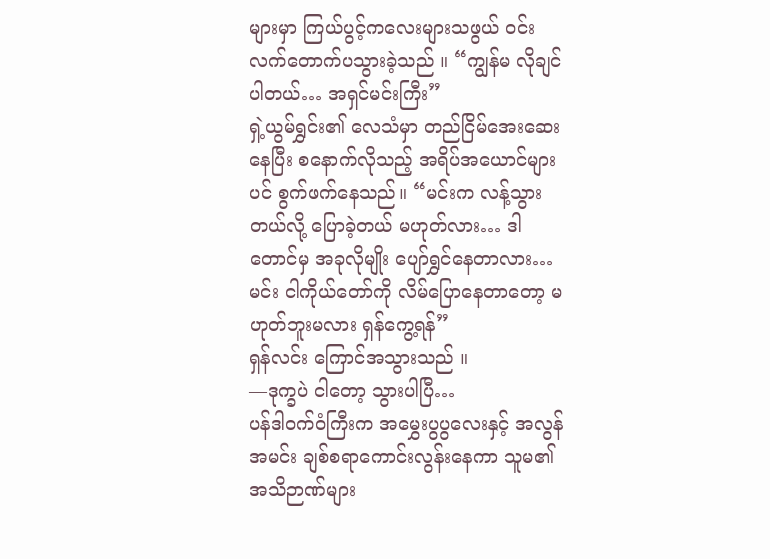များမှာ ကြယ်ပွင့်ကလေးများသဖွယ် ဝင်းလက်တောက်ပသွားခဲ့သည် ။ “ကျွန်မ လိုချင်ပါတယ်… အရှင်မင်းကြီး”
ရှဲ့ယွမ်ရွှင်း၏ လေသံမှာ တည်ငြိမ်အေးဆေးနေပြီး စနောက်လိုသည့် အရိပ်အယောင်များပင် စွက်ဖက်နေသည်။ “မင်းက လန့်သွားတယ်လို့ ပြောခဲ့တယ် မဟုတ်လား… ဒါတောင်မှ အခုလိုမျိုး ပျော်ရွှင်နေတာလား… မင်း ငါကိုယ်တော်ကို လိမ်ပြောနေတာတော့ မဟုတ်ဘူးမလား ရှန်ကွေ့ရန်”
ရှန်လင်း ကြောင်အသွားသည် ။
—ဒုက္ခပဲ ငါတော့ သွားပါပြီ…
ပန်ဒါဝက်ဝံကြီးက အမွှေးပွပွလေးနှင့် အလွန်အမင်း ချစ်စရာကောင်းလွန်းနေကာ သူမ၏အသိဉာဏ်များ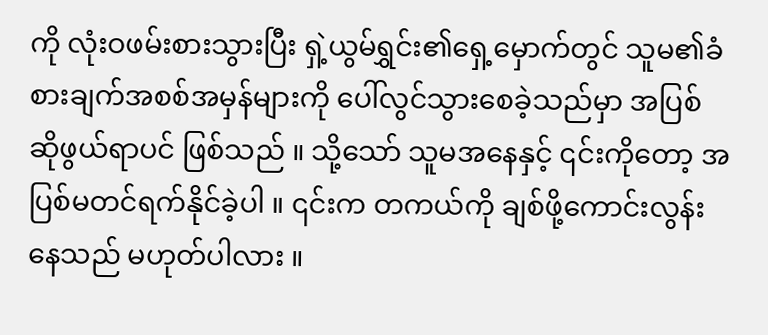ကို လုံးဝဖမ်းစားသွားပြီး ရှဲ့ယွမ်ရွှင်း၏ရှေ့မှောက်တွင် သူမ၏ခံစားချက်အစစ်အမှန်များကို ပေါ်လွင်သွားစေခဲ့သည်မှာ အပြစ်ဆိုဖွယ်ရာပင် ဖြစ်သည် ။ သို့သော် သူမအနေနှင့် ၎င်းကိုတော့ အပြစ်မတင်ရက်နိုင်ခဲ့ပါ ။ ၎င်းက တကယ်ကို ချစ်ဖို့ကောင်းလွန်းနေသည် မဟုတ်ပါလား ။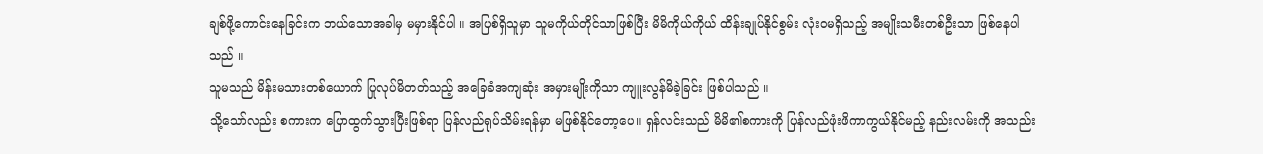ချစ်ဖို့ကောင်းနေခြင်းက ဘယ်သောအခါမှ မမှားနိုင်ပါ ။ အပြစ်ရှိသူမှာ သူမကိုယ်တိုင်သာဖြစ်ပြီး မိမိကိုယ်ကိုယ် ထိန်းချုပ်နိုင်စွမ်း လုံးဝမရှိသည့် အမျိုးသမီးတစ်ဦးသာ ဖြစ်နေပါသည် ။
သူမသည် မိန်းမသားတစ်ယောက် ပြုလုပ်မိတတ်သည့် အခြေခံအကျဆုံး အမှားမျိုးကိုသာ ကျူးလွန်မိခဲ့ခြင်း ဖြစ်ပါသည် ။
သို့သော်လည်း စကားက ပြောထွက်သွားပြီးဖြစ်ရာ ပြန်လည်ရုပ်သိမ်းရန်မှာ မဖြစ်နိုင်တော့ပေ။ ရှန်လင်းသည် မိမိ၏စကားကို ပြန်လည်ဖုံးဖိကာကွယ်နိုင်မည့် နည်းလမ်းကို အသည်း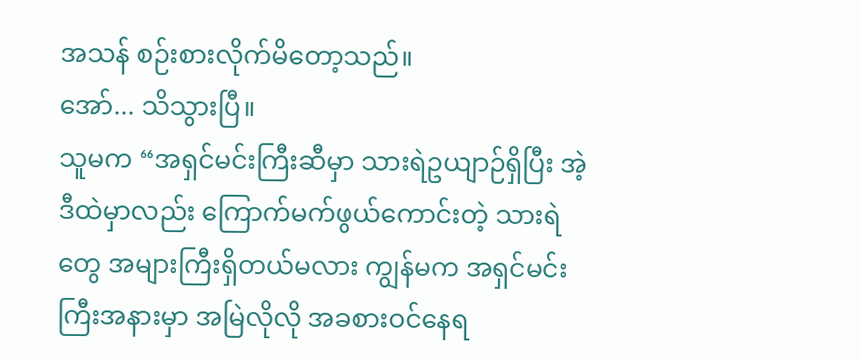အသန် စဉ်းစားလိုက်မိတော့သည်။
အော်... သိသွားပြီ။
သူမက “အရှင်မင်းကြီးဆီမှာ သားရဲဥယျာဉ်ရှိပြီး အဲ့ဒီထဲမှာလည်း ကြောက်မက်ဖွယ်ကောင်းတဲ့ သားရဲတွေ အများကြီးရှိတယ်မလား ကျွန်မက အရှင်မင်းကြီးအနားမှာ အမြဲလိုလို အခစားဝင်နေရ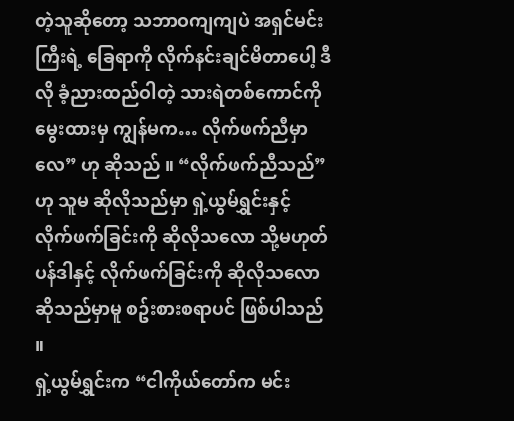တဲ့သူဆိုတော့ သဘာဝကျကျပဲ အရှင်မင်းကြီးရဲ့ ခြေရာကို လိုက်နင်းချင်မိတာပေါ့ ဒီလို ခံ့ညားထည်ဝါတဲ့ သားရဲတစ်ကောင်ကို မွေးထားမှ ကျွန်မက… လိုက်ဖက်ညီမှာလေ” ဟု ဆိုသည် ။ “လိုက်ဖက်ညီသည်” ဟု သူမ ဆိုလိုသည်မှာ ရှဲ့ယွမ်ရွှင်းနှင့် လိုက်ဖက်ခြင်းကို ဆိုလိုသလော သို့မဟုတ် ပန်ဒါနှင့် လိုက်ဖက်ခြင်းကို ဆိုလိုသလော ဆိုသည်မှာမူ စဥ်းစားစရာပင် ဖြစ်ပါသည် ။
ရှဲ့ယွမ်ရွှင်းက “ငါကိုယ်တော်က မင်း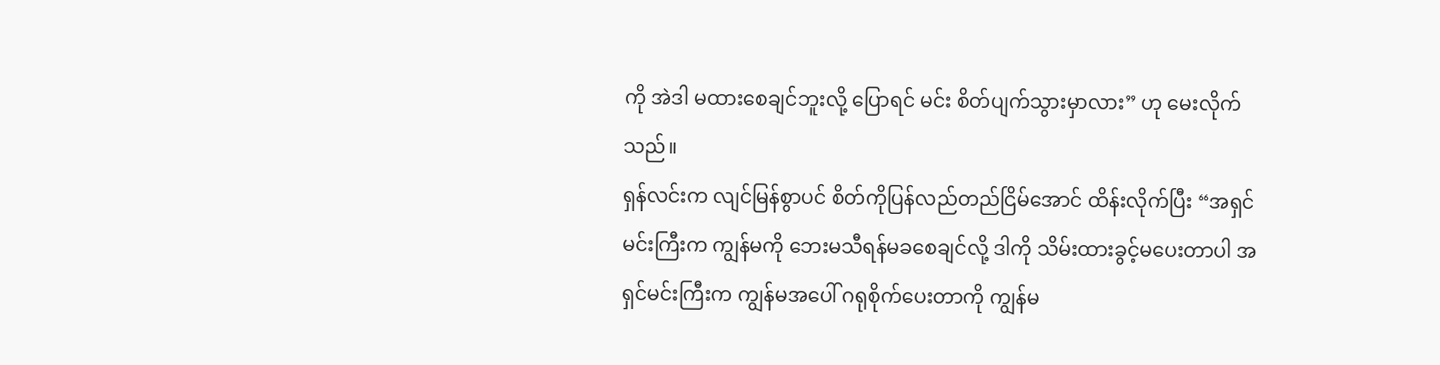ကို အဲဒါ မထားစေချင်ဘူးလို့ ပြောရင် မင်း စိတ်ပျက်သွားမှာလား” ဟု မေးလိုက်သည်။
ရှန်လင်းက လျင်မြန်စွာပင် စိတ်ကိုပြန်လည်တည်ငြိမ်အောင် ထိန်းလိုက်ပြီး “အရှင်မင်းကြီးက ကျွန်မကို ဘေးမသီရန်မခစေချင်လို့ ဒါကို သိမ်းထားခွင့်မပေးတာပါ အရှင်မင်းကြီးက ကျွန်မအပေါ် ဂရုစိုက်ပေးတာကို ကျွန်မ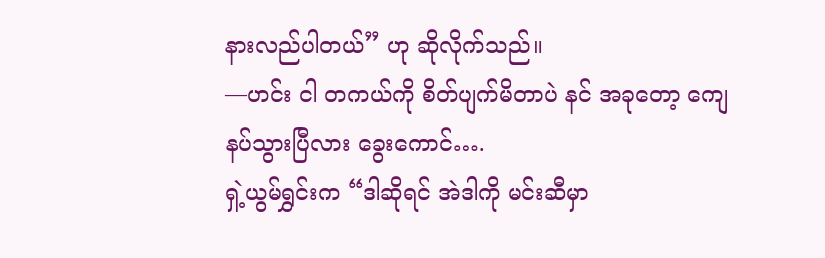နားလည်ပါတယ်” ဟု ဆိုလိုက်သည်။
—ဟင်း ငါ တကယ်ကို စိတ်ပျက်မိတာပဲ နင် အခုတော့ ကျေနပ်သွားပြီလား ခွေးကောင်….
ရှဲ့ယွမ်ရွှင်းက “ဒါဆိုရင် အဲဒါကို မင်းဆီမှာ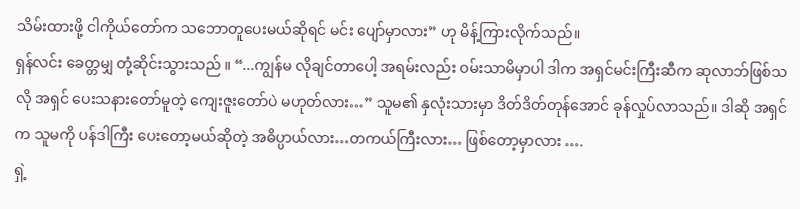သိမ်းထားဖို့ ငါကိုယ်တော်က သဘောတူပေးမယ်ဆိုရင် မင်း ပျော်မှာလား” ဟု မိန့်ကြားလိုက်သည်။
ရှန်လင်း ခေတ္တမျှ တုံ့ဆိုင်းသွားသည် ။ “...ကျွန်မ လိုချင်တာပေါ့ အရမ်းလည်း ဝမ်းသာမိမှာပါ ဒါက အရှင်မင်းကြီးဆီက ဆုလာဘ်ဖြစ်သလို အရှင် ပေးသနားတော်မူတဲ့ ကျေးဇူးတော်ပဲ မဟုတ်လား…” သူမ၏ နှလုံးသားမှာ ဒိတ်ဒိတ်တုန်အောင် ခုန်လှုပ်လာသည်။ ဒါဆို အရှင်က သူမကို ပန်ဒါကြီး ပေးတော့မယ်ဆိုတဲ့ အဓိပ္ပာယ်လား…တကယ်ကြီးလား… ဖြစ်တော့မှာလား ….
ရှဲ့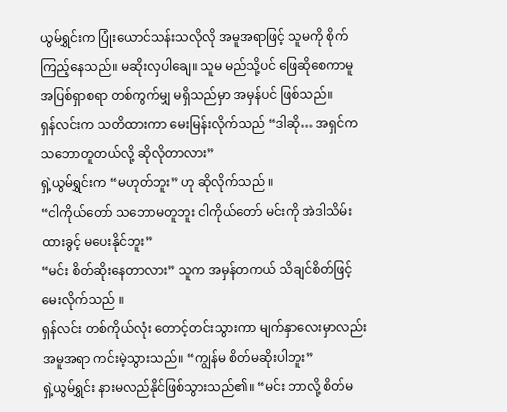ယွမ်ရွှင်းက ပြုံးယောင်သန်းသလိုလို အမူအရာဖြင့် သူမကို စိုက်ကြည့်နေသည်။ မဆိုးလှပါချေ။ သူမ မည်သို့ပင် ဖြေဆိုစေကာမူ အပြစ်ရှာစရာ တစ်ကွက်မျှ မရှိသည်မှာ အမှန်ပင် ဖြစ်သည်။
ရှန်လင်းက သတိထားကာ မေးမြန်းလိုက်သည် “ဒါဆို… အရှင်က သဘောတူတယ်လို့ ဆိုလိုတာလား”
ရှဲ့ယွမ်ရွှင်းက “မဟုတ်ဘူး” ဟု ဆိုလိုက်သည် ။
“ငါကိုယ်တော် သဘောမတူဘူး ငါကိုယ်တော် မင်းကို အဲဒါသိမ်းထားခွင့် မပေးနိုင်ဘူး”
“မင်း စိတ်ဆိုးနေတာလား” သူက အမှန်တကယ် သိချင်စိတ်ဖြင့် မေးလိုက်သည် ။
ရှန်လင်း တစ်ကိုယ်လုံး တောင့်တင်းသွားကာ မျက်နှာလေးမှာလည်း အမူအရာ ကင်းမဲ့သွားသည်။ “ကျွန်မ စိတ်မဆိုးပါဘူး”
ရှဲ့ယွမ်ရွှင်း နားမလည်နိုင်ဖြစ်သွားသည်၏။ “မင်း ဘာလို့ စိတ်မ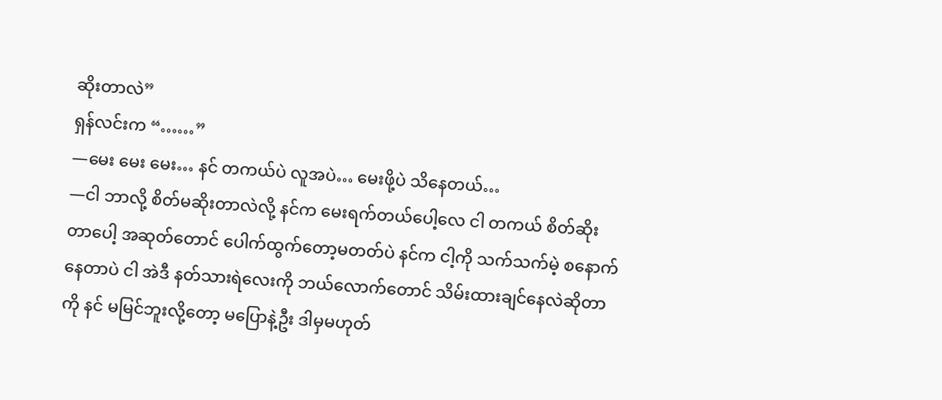ဆိုးတာလဲ”
ရှန်လင်းက “……”
—မေး မေး မေး… နင် တကယ်ပဲ လူအပဲ… မေးဖို့ပဲ သိနေတယ်…
—ငါ ဘာလို့ စိတ်မဆိုးတာလဲလို့ နင်က မေးရက်တယ်ပေါ့လေ ငါ တကယ် စိတ်ဆိုးတာပေါ့ အဆုတ်တောင် ပေါက်ထွက်တော့မတတ်ပဲ နင်က ငါ့ကို သက်သက်မဲ့ စနောက်နေတာပဲ ငါ အဲဒီ နတ်သားရဲလေးကို ဘယ်လောက်တောင် သိမ်းထားချင်နေလဲဆိုတာကို နင် မမြင်ဘူးလို့တော့ မပြောနဲ့ဦး ဒါမှမဟုတ်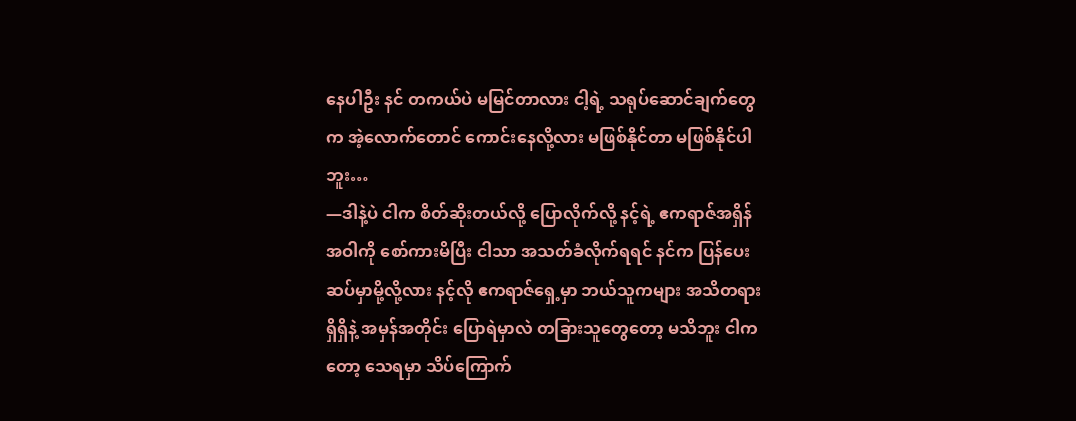နေပါဦး နင် တကယ်ပဲ မမြင်တာလား ငါ့ရဲ့ သရုပ်ဆောင်ချက်တွေက အဲ့လောက်တောင် ကောင်းနေလို့လား မဖြစ်နိုင်တာ မဖြစ်နိုင်ပါဘူး…
—ဒါနဲ့ပဲ ငါက စိတ်ဆိုးတယ်လို့ ပြောလိုက်လို့ နင့်ရဲ့ ဧကရာဇ်အရှိန်အဝါကို စော်ကားမိပြီး ငါသာ အသတ်ခံလိုက်ရရင် နင်က ပြန်ပေးဆပ်မှာမို့လို့လား နင့်လို ဧကရာဇ်ရှေ့မှာ ဘယ်သူကများ အသိတရားရှိရှိနဲ့ အမှန်အတိုင်း ပြောရဲမှာလဲ တခြားသူတွေတော့ မသိဘူး ငါကတော့ သေရမှာ သိပ်ကြောက်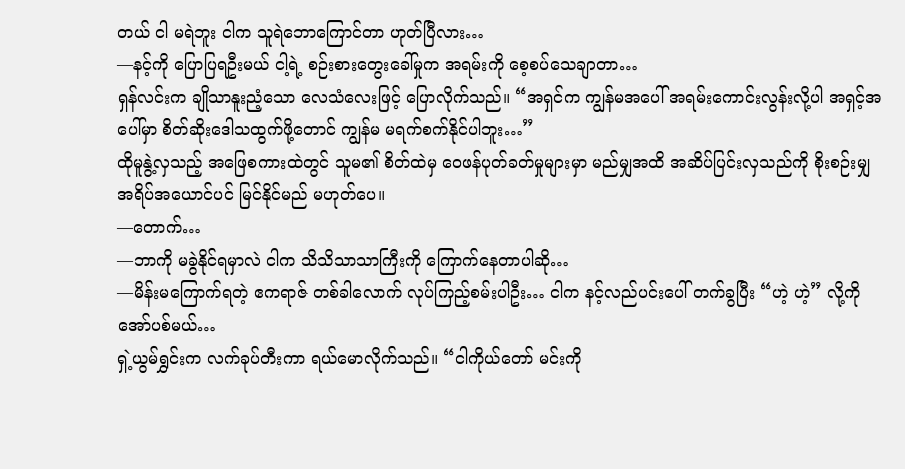တယ် ငါ မရဲဘူး ငါက သူရဲဘောကြောင်တာ ဟုတ်ပြီလား…
—နင့်ကို ပြောပြရဦးမယ် ငါ့ရဲ့ စဉ်းစားတွေးခေါ်မှုက အရမ်းကို စေ့စပ်သေချာတာ…
ရှန်လင်းက ချိုသာနူးညံ့သော လေသံလေးဖြင့် ပြောလိုက်သည်။ “အရှင်က ကျွန်မအပေါ် အရမ်းကောင်းလွန်းလို့ပါ အရှင့်အပေါ်မှာ စိတ်ဆိုးဒေါသထွက်ဖို့တောင် ကျွန်မ မရက်စက်နိုင်ပါဘူး…”
ထိုမူနွဲ့လှသည့် အဖြေစကားထဲတွင် သူမ၏ စိတ်ထဲမှ ဝေဖန်ပုတ်ခတ်မှုများမှာ မည်မျှအထိ အဆိပ်ပြင်းလှသည်ကို စိုးစဉ်းမျှ အရိပ်အယောင်ပင် မြင်နိုင်မည် မဟုတ်ပေ။
—တောက်…
—ဘာကို မခွဲနိုင်ရမှာလဲ ငါက သိသိသာသာကြီးကို ကြောက်နေတာပါဆို…
—မိန်းမကြောက်ရတဲ့ ဧကရာဇ် တစ်ခါလောက် လုပ်ကြည့်စမ်းပါဦး… ငါက နင့်လည်ပင်းပေါ် တက်ခွပြီး “ဟဲ့ ဟဲ့” လို့ကို အော်ပစ်မယ်…
ရှဲ့ယွမ်ရွှင်းက လက်ခုပ်တီးကာ ရယ်မောလိုက်သည်။ “ငါကိုယ်တော် မင်းကို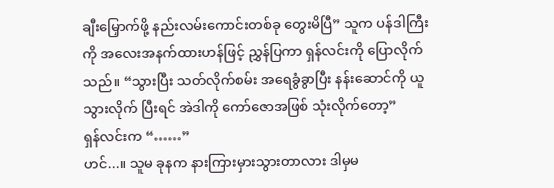ချီးမြှောက်ဖို့ နည်းလမ်းကောင်းတစ်ခု တွေးမိပြီ” သူက ပန်ဒါကြီးကို အလေးအနက်ထားဟန်ဖြင့် ညွှန်ပြကာ ရှန်လင်းကို ပြောလိုက်သည်။ “သွားပြီး သတ်လိုက်စမ်း အရေခွံခွာပြီး နန်းဆောင်ကို ယူသွားလိုက် ပြီးရင် အဲဒါကို ကော်ဇောအဖြစ် သုံးလိုက်တော့”
ရှန်လင်းက “……”
ဟင်...။ သူမ ခုနက နားကြားမှားသွားတာလား ဒါမှမ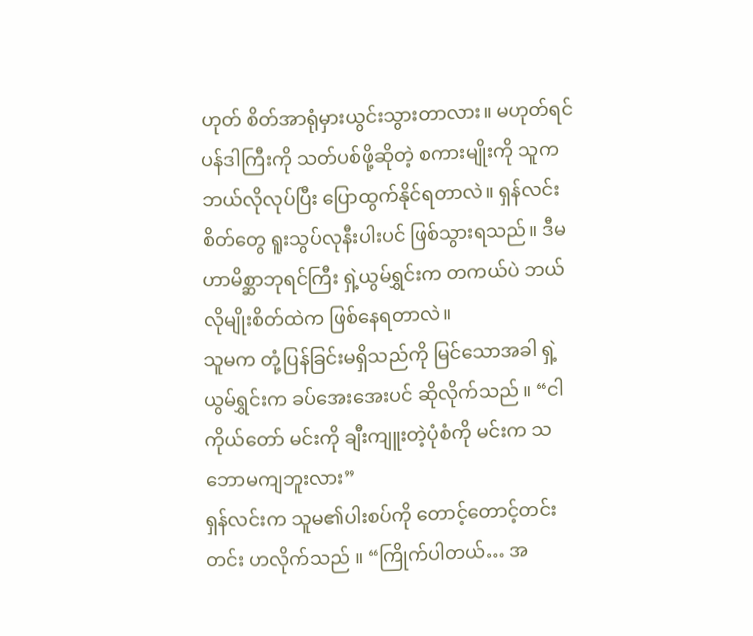ဟုတ် စိတ်အာရုံမှားယွင်းသွားတာလား။ မဟုတ်ရင် ပန်ဒါကြီးကို သတ်ပစ်ဖို့ဆိုတဲ့ စကားမျိုးကို သူက ဘယ်လိုလုပ်ပြီး ပြောထွက်နိုင်ရတာလဲ။ ရှန်လင်း စိတ်တွေ ရူးသွပ်လုနီးပါးပင် ဖြစ်သွားရသည်။ ဒီမဟာမိစ္ဆာဘုရင်ကြီး ရှဲ့ယွမ်ရွှင်းက တကယ်ပဲ ဘယ်လိုမျိုးစိတ်ထဲက ဖြစ်နေရတာလဲ။
သူမက တုံ့ပြန်ခြင်းမရှိသည်ကို မြင်သောအခါ ရှဲ့ယွမ်ရွှင်းက ခပ်အေးအေးပင် ဆိုလိုက်သည် ။ “ငါကိုယ်တော် မင်းကို ချီးကျူးတဲ့ပုံစံကို မင်းက သဘောမကျဘူးလား”
ရှန်လင်းက သူမ၏ပါးစပ်ကို တောင့်တောင့်တင်းတင်း ဟလိုက်သည် ။ “ကြိုက်ပါတယ်… အ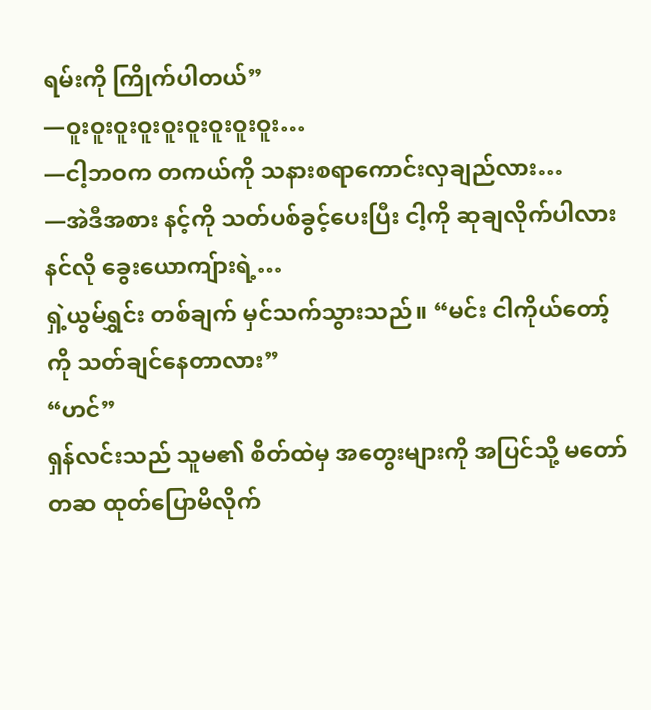ရမ်းကို ကြိုက်ပါတယ်”
—ဝူးဝူးဝူးဝူးဝူးဝူးဝူးဝူးဝူး…
—ငါ့ဘဝက တကယ်ကို သနားစရာကောင်းလှချည်လား…
—အဲဒီအစား နင့်ကို သတ်ပစ်ခွင့်ပေးပြီး ငါ့ကို ဆုချလိုက်ပါလား နင်လို ခွေးယောကျ်ားရဲ့…
ရှဲ့ယွမ်ရွှင်း တစ်ချက် မှင်သက်သွားသည်။ “မင်း ငါကိုယ်တော့်ကို သတ်ချင်နေတာလား”
“ဟင်”
ရှန်လင်းသည် သူမ၏ စိတ်ထဲမှ အတွေးများကို အပြင်သို့ မတော်တဆ ထုတ်ပြောမိလိုက်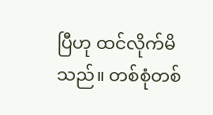ပြီဟု ထင်လိုက်မိသည်။ တစ်စုံတစ်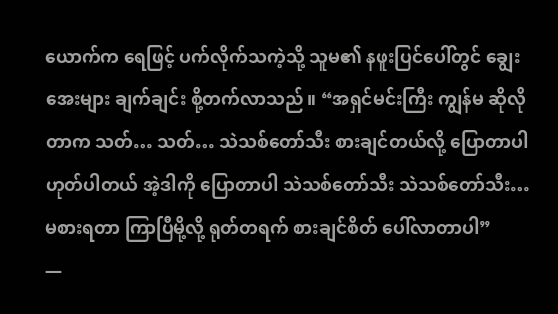ယောက်က ရေဖြင့် ပက်လိုက်သကဲ့သို့ သူမ၏ နဖူးပြင်ပေါ်တွင် ချွေးအေးများ ချက်ချင်း စို့တက်လာသည်။ “အရှင်မင်းကြီး ကျွန်မ ဆိုလိုတာက သတ်… သတ်… သဲသစ်တော်သီး စားချင်တယ်လို့ ပြောတာပါ ဟုတ်ပါတယ် အဲ့ဒါကို ပြောတာပါ သဲသစ်တော်သီး သဲသစ်တော်သီး… မစားရတာ ကြာပြီမို့လို့ ရုတ်တရက် စားချင်စိတ် ပေါ်လာတာပါ”
—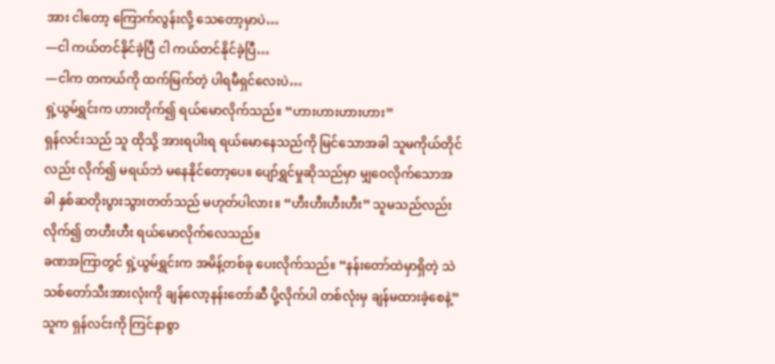အား ငါတော့ ကြောက်လွန်းလို့ သေတော့မှာပဲ…
—ငါ ကယ်တင်နိုင်ခဲ့ပြီ ငါ ကယ်တင်နိုင်ခဲ့ပြီ…
—ငါက တကယ်ကို ထက်မြက်တဲ့ ပါရမီရှင်လေးပဲ…
ရှဲ့ယွမ်ရွှင်းက ဟားတိုက်၍ ရယ်မောလိုက်သည်။ “ဟားဟားဟားဟား”
ရှန်လင်းသည် သူ ထိုသို့ အားရပါးရ ရယ်မောနေသည်ကို မြင်သောအခါ သူမကိုယ်တိုင်လည်း လိုက်၍ မရယ်ဘဲ မနေနိုင်တော့ပေ။ ပျော်ရွှင်မှုဆိုသည်မှာ မျှဝေလိုက်သောအခါ နှစ်ဆတိုးပွားသွားတတ်သည် မဟုတ်ပါလား။ “ဟီးဟီးဟီးဟီး” သူမသည်လည်း လိုက်၍ တဟီးဟီး ရယ်မောလိုက်လေသည်။
ခဏအကြာတွင် ရှဲ့ယွမ်ရွှင်းက အမိန့်တစ်ခု ပေးလိုက်သည်။ “နန်းတော်ထဲမှာရှိတဲ့ သဲသစ်တော်သီးအားလုံးကို ချန်လော့နန်းတော်ဆီ ပို့လိုက်ပါ တစ်လုံးမှ ချန်မထားခဲ့စေနဲ့” သူက ရှန်လင်းကို ကြင်နာစွာ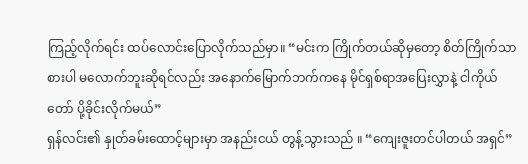ကြည့်လိုက်ရင်း ထပ်လောင်းပြောလိုက်သည်မှာ။ “မင်းက ကြိုက်တယ်ဆိုမှတော့ စိတ်ကြိုက်သာစားပါ မလောက်ဘူးဆိုရင်လည်း အနောက်မြောက်ဘက်ကနေ မိုင်ရှစ်ရာအပြေးလွှာနဲ့ ငါကိုယ်တော် ပို့ခိုင်းလိုက်မယ်”
ရှန်လင်း၏ နှုတ်ခမ်းထောင့်များမှာ အနည်းငယ် တွန့်သွားသည် ။ “ကျေးဇူးတင်ပါတယ် အရှင်”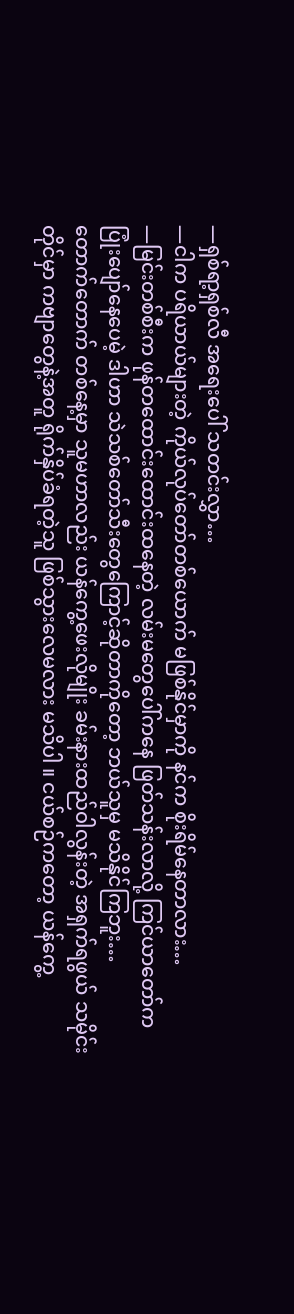—ရှစ်ရာ့ရှစ်လီ အရေးပေါ် သတင်းလွှာ…
—ငါက ပရိယာယ်များတဲ့ ကိုယ်လုပ်တော်တစ်ယောက် မဖြစ်နိုင်မှာကို နင်က စိုးရိမ်နေတာလား…
—မြင်းတစ်စီးက ဖုန်တထောင်းထောင်းထနေတဲ့ လမ်းမတွေပေါ်ကနေ ဖြတ်သန်းလာလို့ ကြင်ယာတော်က ပြုံးပျော်နေပေမဲ့ ဒါဟာ သဲသစ်တော်သီးတွေကြောင့်ဆိုတာကိုတော့ ဘယ်သူမှ မသိနိုင်ကြဘူး…
တောက်တောက် တစ်နေ့မှာ သူမဟာလည်း ယန်ကွေ့ဖေးလိုမျိုး ခမ်းနားထည်ဝါလွန်းတဲ့ အရှက်ရဖွယ် သမိုင်းတိုင်မှာ ကဗျာတွေနဲ့အတူ ရိုက်နှိပ်ခံရတဲ့သူ ဖြစ်သွားလေမလား မသိပါ ။ ငယ်စဉ်ကတော့ ယန်ကွေ့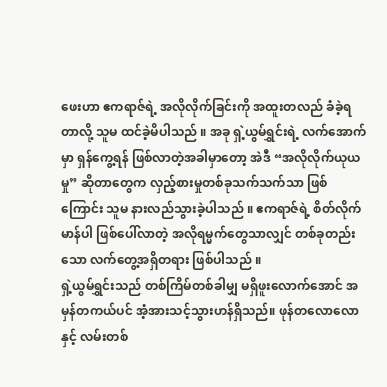ဖေးဟာ ဧကရာဇ်ရဲ့ အလိုလိုက်ခြင်းကို အထူးတလည် ခံခဲ့ရတာလို့ သူမ ထင်ခဲ့မိပါသည် ။ အခု ရှဲ့ယွမ်ရွှင်းရဲ့ လက်အောက်မှာ ရှန်ကွေ့ရန် ဖြစ်လာတဲ့အခါမှာတော့ အဲဒီ “အလိုလိုက်ယုယမှု” ဆိုတာတွေက လှည့်စားမှုတစ်ခုသက်သက်သာ ဖြစ်ကြောင်း သူမ နားလည်သွားခဲ့ပါသည် ။ ဧကရာဇ်ရဲ့ စိတ်လိုက်မာန်ပါ ဖြစ်ပေါ်လာတဲ့ အလိုရမ္မက်တွေသာလျှင် တစ်ခုတည်းသော လက်တွေ့အရှိတရား ဖြစ်ပါသည် ။
ရှဲ့ယွမ်ရွှင်းသည် တစ်ကြိမ်တစ်ခါမျှ မရှိဖူးလောက်အောင် အမှန်တကယ်ပင် အံ့အားသင့်သွားဟန်ရှိသည်။ ဖုန်တလောလောနှင့် လမ်းတစ်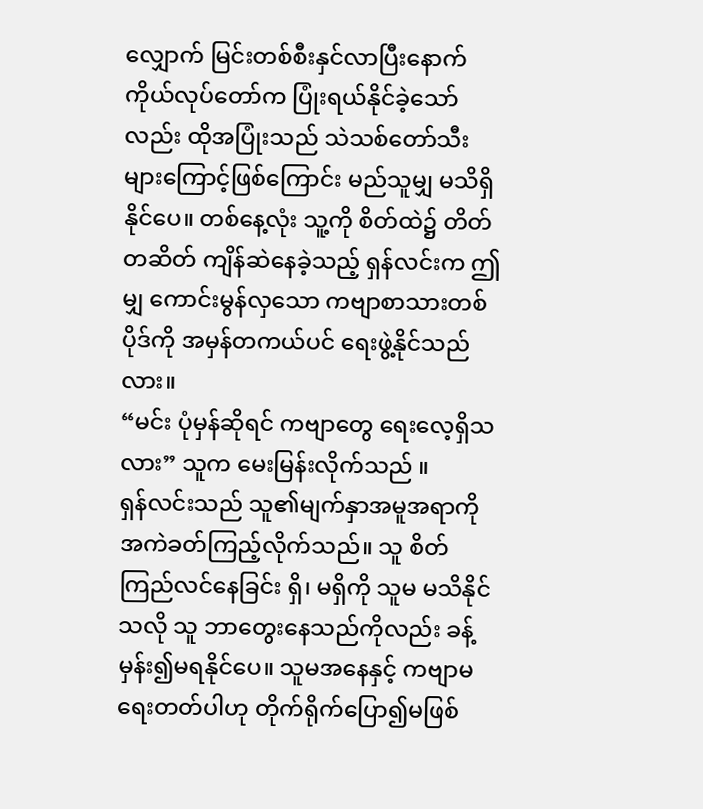လျှောက် မြင်းတစ်စီးနှင်လာပြီးနောက် ကိုယ်လုပ်တော်က ပြုံးရယ်နိုင်ခဲ့သော်လည်း ထိုအပြုံးသည် သဲသစ်တော်သီးများကြောင့်ဖြစ်ကြောင်း မည်သူမျှ မသိရှိနိုင်ပေ။ တစ်နေ့လုံး သူ့ကို စိတ်ထဲ၌ တိတ်တဆိတ် ကျိန်ဆဲနေခဲ့သည့် ရှန်လင်းက ဤမျှ ကောင်းမွန်လှသော ကဗျာစာသားတစ်ပိုဒ်ကို အမှန်တကယ်ပင် ရေးဖွဲ့နိုင်သည်လား။
“မင်း ပုံမှန်ဆိုရင် ကဗျာတွေ ရေးလေ့ရှိသလား” သူက မေးမြန်းလိုက်သည် ။
ရှန်လင်းသည် သူ၏မျက်နှာအမူအရာကို အကဲခတ်ကြည့်လိုက်သည်။ သူ စိတ်ကြည်လင်နေခြင်း ရှိ၊ မရှိကို သူမ မသိနိုင်သလို သူ ဘာတွေးနေသည်ကိုလည်း ခန့်မှန်း၍မရနိုင်ပေ။ သူမအနေနှင့် ကဗျာမရေးတတ်ပါဟု တိုက်ရိုက်ပြော၍မဖြစ်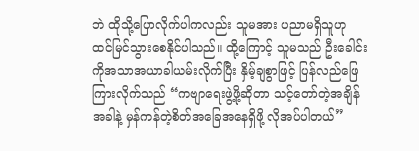ဘဲ ထိုသို့ပြောလိုက်ပါကလည်း သူမအား ပညာမရှိသူဟု ထင်မြင်သွားစေနိုင်ပါသည်။ ထို့ကြောင့် သူမသည် ဦးခေါင်းကိုအသာအယာခါယမ်းလိုက်ပြီး နှိမ့်ချစွာဖြင့် ပြန်လည်ဖြေကြားလိုက်သည် “ကဗျာရေးဖွဲ့ဖို့ဆိုတာ သင့်တော်တဲ့အချိန်အခါနဲ့ မှန်ကန်တဲ့စိတ်အခြေအနေရှိဖို့ လိုအပ်ပါတယ်”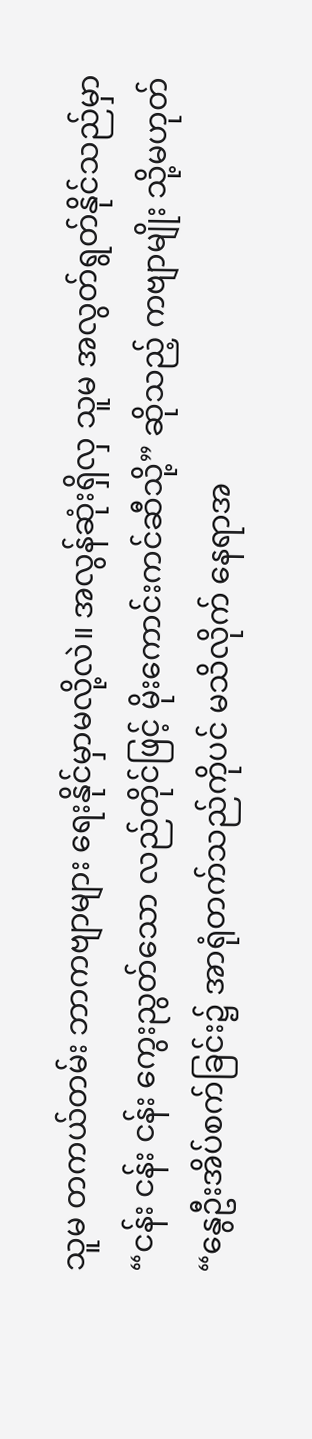သူမ တကယ်တမ်း ဘာကဗျာများ ရေးနိုင်မှာမလို့လဲ။ အလွန်ဆုံးရှိလှ သူမ အလွတ်ရွတ်နိုင်သည်မှာ “ငန်း ငန်း ငန်း ကွေးညွတ်သော လည်တိုင်ဖြင့် မိုးကောင်းကင်ဆီသို့” ဆိုသည့် ကဗျာမျိုး သို့မဟုတ် “နွေဦးအိပ်စက်ခြင်း၌ အာရုံတက်သည်ကိုပင် မသိလိုက် နေရာအ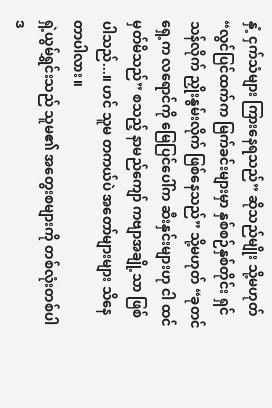နှံ့ ငှက်သံများ ကြားနေရသည်” ဆိုသည်မျိုး သို့မဟုတ် “လွင်ပြင်ထက်က မြက်ခင်းများမှာ နှစ်စဉ်နှစ်တိုင်း ရှင်သန်လိုက် ညှိုးနွမ်းလိုက် ဖြစ်နေသည်” သို့မဟုတ် “ခုတင်ရှေ့က လရောင်ကို မြေပြင်ပေါ်က ဆီးနှင်းများဟု ငါ ထင်မှတ်မိသည်” စသည့် နာမည်ကျော် ကဗျာအချို့သာ ဖြစ်ပါသည်...။ ဟင် သူမ တကယ်ပဲ အတော်များများ သိနေတာပါလား။
ရှဲ့ယွမ်ရွှင်းသည် သူမ၏ အတွေးစများကို တစ်လုံးတစ်ပါဒ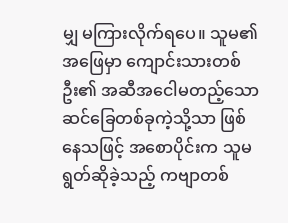မျှ မကြားလိုက်ရပေ။ သူမ၏ အဖြေမှာ ကျောင်းသားတစ်ဦး၏ အဆီအငေါမတည့်သော ဆင်ခြေတစ်ခုကဲ့သို့သာ ဖြစ်နေသဖြင့် အစောပိုင်းက သူမရွတ်ဆိုခဲ့သည့် ကဗျာတစ်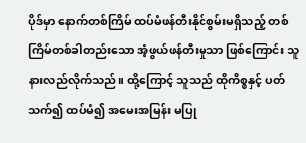ပိုဒ်မှာ နောက်တစ်ကြိမ် ထပ်မံဖန်တီးနိုင်စွမ်းမရှိသည့် တစ်ကြိမ်တစ်ခါတည်းသော အံ့ဖွယ်ဖန်တီးမှုသာ ဖြစ်ကြောင်း သူ နားလည်လိုက်သည်။ ထို့ကြောင့် သူသည် ထိုကိစ္စနှင့် ပတ်သက်၍ ထပ်မံ၍ အမေးအမြန်း မပြု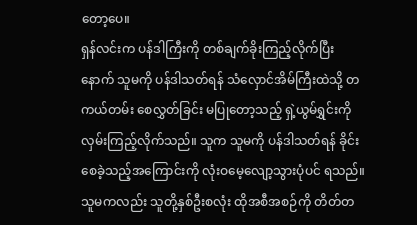တော့ပေ။
ရှန်လင်းက ပန်ဒါကြီးကို တစ်ချက်ခိုးကြည့်လိုက်ပြီးနောက် သူမကို ပန်ဒါသတ်ရန် သံလှောင်အိမ်ကြီးထဲသို့ တကယ်တမ်း စေလွှတ်ခြင်း မပြုတော့သည့် ရှဲ့ယွမ်ရွှင်းကို လှမ်းကြည့်လိုက်သည်။ သူက သူမကို ပန်ဒါသတ်ရန် ခိုင်းစေခဲ့သည့်အကြောင်းကို လုံးဝမေ့လျော့သွားပုံပင် ရသည်။ သူမကလည်း သူတို့နှစ်ဦးစလုံး ထိုအစီအစဉ်ကို တိတ်တ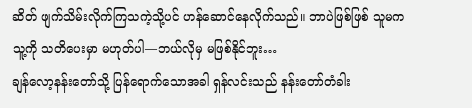ဆိတ် ဖျက်သိမ်းလိုက်ကြသကဲ့သို့ပင် ဟန်ဆောင်နေလိုက်သည်။ ဘာပဲဖြစ်ဖြစ် သူမက သူ့ကို သတိပေးမှာ မဟုတ်ပါ—ဘယ်လိုမှ မဖြစ်နိုင်ဘူး…
ချန်လော့နန်းတော်သို့ ပြန်ရောက်သောအခါ ရှန်လင်းသည် နန်းတော်တံခါး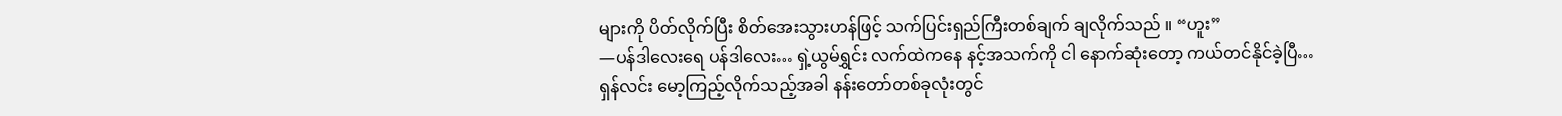များကို ပိတ်လိုက်ပြီး စိတ်အေးသွားဟန်ဖြင့် သက်ပြင်းရှည်ကြီးတစ်ချက် ချလိုက်သည် ။ “ဟူး”
—ပန်ဒါလေးရေ ပန်ဒါလေး… ရှဲ့ယွမ်ရွှင်း လက်ထဲကနေ နင့်အသက်ကို ငါ နောက်ဆုံးတော့ ကယ်တင်နိုင်ခဲ့ပြီ…
ရှန်လင်း မော့ကြည့်လိုက်သည့်အခါ နန်းတော်တစ်ခုလုံးတွင်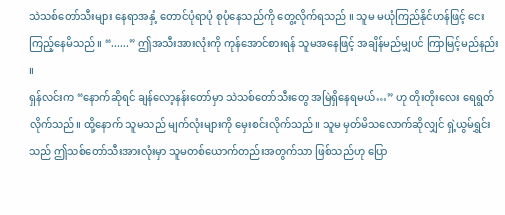သဲသစ်တော်သီးများ နေရာအနှံ့ တောင်ပုံရာပုံ စုပုံနေသည်ကို တွေ့လိုက်ရသည် ။ သူမ မယုံကြည်နိုင်ဟန်ဖြင့် ငေးကြည့်နေမိသည် ။ “......” ဤအသီးအားလုံးကို ကုန်အောင်စားရန် သူမအနေဖြင့် အချိန်မည်မျှပင် ကြာမြင့်မည်နည်း ။
ရှန်လင်းက “နောက်ဆိုရင် ချန်လော့နန်းတော်မှာ သဲသစ်တော်သီးတွေ အမြဲရှိနေရမယ်…” ဟု တိုးတိုးလေး ရေရွတ်လိုက်သည်။ ထို့နောက် သူမသည် မျက်လုံးများကို မှေးစင်းလိုက်သည်။ သူမ မှတ်မိသလောက်ဆိုလျှင် ရှဲ့ယွမ်ရွှင်းသည် ဤသစ်တော်သီးအားလုံးမှာ သူမတစ်ယောက်တည်းအတွက်သာ ဖြစ်သည်ဟု ပြော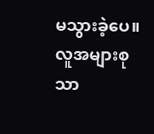မသွားခဲ့ပေ။ လူအများစုသာ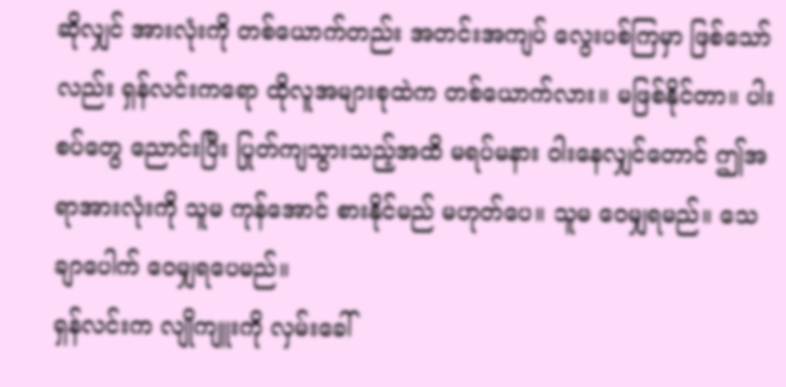ဆိုလျှင် အားလုံးကို တစ်ယောက်တည်း အတင်းအကျပ် လွေးပစ်ကြမှာ ဖြစ်သော်လည်း ရှန်လင်းကရော ထိုလူအများစုထဲက တစ်ယောက်လား။ မဖြစ်နိုင်တာ။ ပါးစပ်တွေ ညောင်းပြီး ပြုတ်ကျသွားသည့်အထိ မရပ်မနား ဝါးနေလျှင်တောင် ဤအရာအားလုံးကို သူမ ကုန်အောင် စားနိုင်မည် မဟုတ်ပေ။ သူမ ဝေမျှရမည်။ သေချာပေါက် ဝေမျှရပေမည်။
ရှန်လင်းက လျိုကျူးကို လှမ်းခေါ်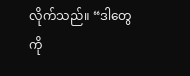လိုက်သည်။ “ဒါတွေကို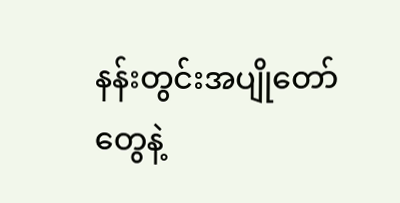နန်းတွင်းအပျိုတော်တွေနဲ့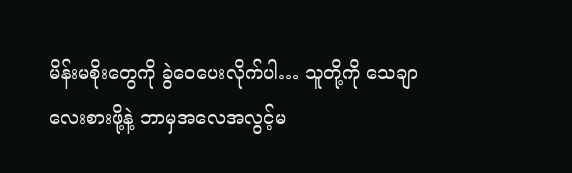မိန်းမစိုးတွေကို ခွဲဝေပေးလိုက်ပါ… သူတို့ကို သေချာလေးစားဖို့နဲ့ ဘာမှအလေအလွင့်မ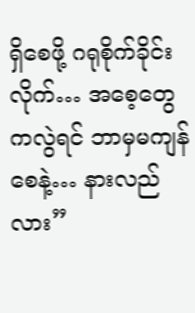ရှိစေဖို့ ဂရုစိုက်ခိုင်းလိုက်… အစေ့တွေကလွဲရင် ဘာမှမကျန်စေနဲ့… နားလည်လား”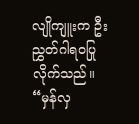လျိုကျူးက ဦးညွှတ်ဂါရဝပြုလိုက်သည်။ “မှန်လှ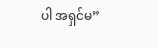ပါ အရှင်မ”